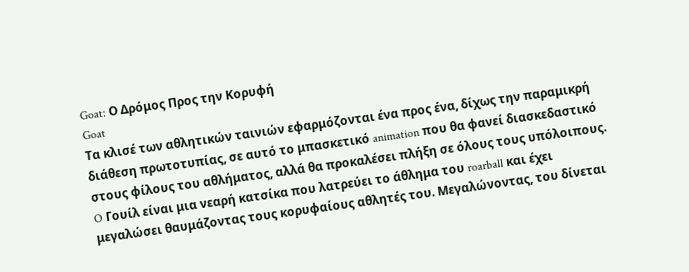Goat: Ο Δρόμος Προς την Κορυφή
Goat
Τα κλισέ των αθλητικών ταινιών εφαρμόζονται ένα προς ένα, δίχως την παραμικρή διάθεση πρωτοτυπίας, σε αυτό το μπασκετικό animation που θα φανεί διασκεδαστικό στους φίλους του αθλήματος, αλλά θα προκαλέσει πλήξη σε όλους τους υπόλοιπους.
O Γουίλ είναι μια νεαρή κατσίκα που λατρεύει το άθλημα του roarball και έχει μεγαλώσει θαυμάζοντας τους κορυφαίους αθλητές του. Μεγαλώνοντας, του δίνεται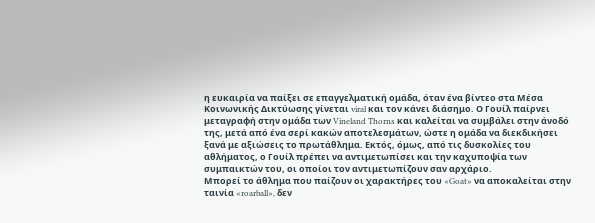η ευκαιρία να παίξει σε επαγγελματική ομάδα, όταν ένα βίντεο στα Μέσα Κοινωνικής Δικτύωσης γίνεται viral και τον κάνει διάσημο. Ο Γουίλ παίρνει μεταγραφή στην ομάδα των Vineland Thorns και καλείται να συμβάλει στην άνοδό της, μετά από ένα σερί κακών αποτελεσμάτων, ώστε η ομάδα να διεκδικήσει ξανά με αξιώσεις το πρωτάθλημα. Εκτός, όμως, από τις δυσκολίες του αθλήματος, ο Γουίλ πρέπει να αντιμετωπίσει και την καχυποψία των συμπαικτών του, οι οποίοι τον αντιμετωπίζουν σαν αρχάριο.
Μπορεί το άθλημα που παίζουν οι χαρακτήρες του «Goat» να αποκαλείται στην ταινία «roarball», δεν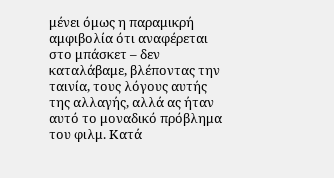μένει όμως η παραμικρή αμφιβολία ότι αναφέρεται στο μπάσκετ – δεν καταλάβαμε, βλέποντας την ταινία, τους λόγους αυτής της αλλαγής, αλλά ας ήταν αυτό το μοναδικό πρόβλημα του φιλμ. Κατά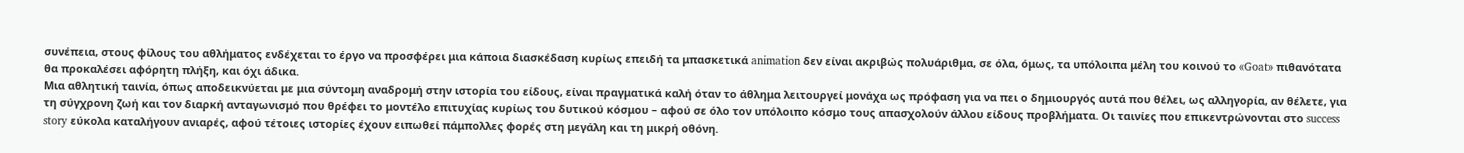συνέπεια, στους φίλους του αθλήματος ενδέχεται το έργο να προσφέρει μια κάποια διασκέδαση κυρίως επειδή τα μπασκετικά animation δεν είναι ακριβώς πολυάριθμα, σε όλα, όμως, τα υπόλοιπα μέλη του κοινού το «Goat» πιθανότατα θα προκαλέσει αφόρητη πλήξη, και όχι άδικα.
Μια αθλητική ταινία, όπως αποδεικνύεται με μια σύντομη αναδρομή στην ιστορία του είδους, είναι πραγματικά καλή όταν το άθλημα λειτουργεί μονάχα ως πρόφαση για να πει ο δημιουργός αυτά που θέλει, ως αλληγορία, αν θέλετε, για τη σύγχρονη ζωή και τον διαρκή ανταγωνισμό που θρέφει το μοντέλο επιτυχίας κυρίως του δυτικού κόσμου – αφού σε όλο τον υπόλοιπο κόσμο τους απασχολούν άλλου είδους προβλήματα. Οι ταινίες που επικεντρώνονται στο success story εύκολα καταλήγουν ανιαρές, αφού τέτοιες ιστορίες έχουν ειπωθεί πάμπολλες φορές στη μεγάλη και τη μικρή οθόνη.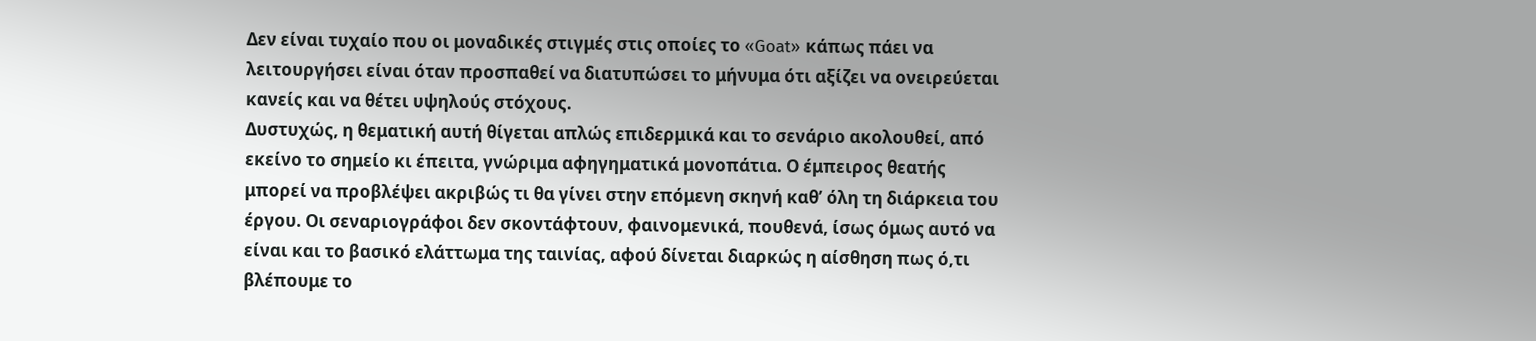Δεν είναι τυχαίο που οι μοναδικές στιγμές στις οποίες το «Goat» κάπως πάει να λειτουργήσει είναι όταν προσπαθεί να διατυπώσει το μήνυμα ότι αξίζει να ονειρεύεται κανείς και να θέτει υψηλούς στόχους.
Δυστυχώς, η θεματική αυτή θίγεται απλώς επιδερμικά και το σενάριο ακολουθεί, από εκείνο το σημείο κι έπειτα, γνώριμα αφηγηματικά μονοπάτια. Ο έμπειρος θεατής μπορεί να προβλέψει ακριβώς τι θα γίνει στην επόμενη σκηνή καθ’ όλη τη διάρκεια του έργου. Οι σεναριογράφοι δεν σκοντάφτουν, φαινομενικά, πουθενά, ίσως όμως αυτό να είναι και το βασικό ελάττωμα της ταινίας, αφού δίνεται διαρκώς η αίσθηση πως ό,τι βλέπουμε το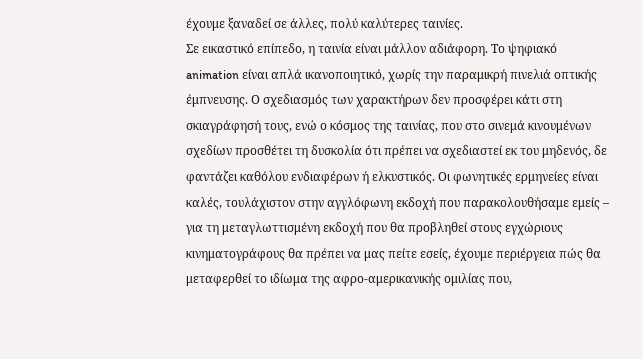έχουμε ξαναδεί σε άλλες, πολύ καλύτερες ταινίες.
Σε εικαστικό επίπεδο, η ταινία είναι μάλλον αδιάφορη. Το ψηφιακό animation είναι απλά ικανοποιητικό, χωρίς την παραμικρή πινελιά οπτικής έμπνευσης. Ο σχεδιασμός των χαρακτήρων δεν προσφέρει κάτι στη σκιαγράφησή τους, ενώ ο κόσμος της ταινίας, που στο σινεμά κινουμένων σχεδίων προσθέτει τη δυσκολία ότι πρέπει να σχεδιαστεί εκ του μηδενός, δε φαντάζει καθόλου ενδιαφέρων ή ελκυστικός. Οι φωνητικές ερμηνείες είναι καλές, τουλάχιστον στην αγγλόφωνη εκδοχή που παρακολουθήσαμε εμείς – για τη μεταγλωττισμένη εκδοχή που θα προβληθεί στους εγχώριους κινηματογράφους θα πρέπει να μας πείτε εσείς, έχουμε περιέργεια πώς θα μεταφερθεί το ιδίωμα της αφρο-αμερικανικής ομιλίας που,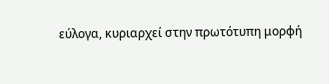εύλογα, κυριαρχεί στην πρωτότυπη μορφή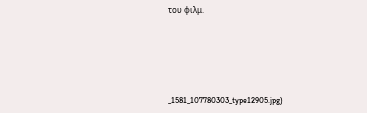του φιλμ.





_1581_107780303_type12905.jpg)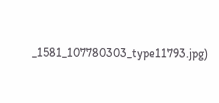_1581_107780303_type11793.jpg)